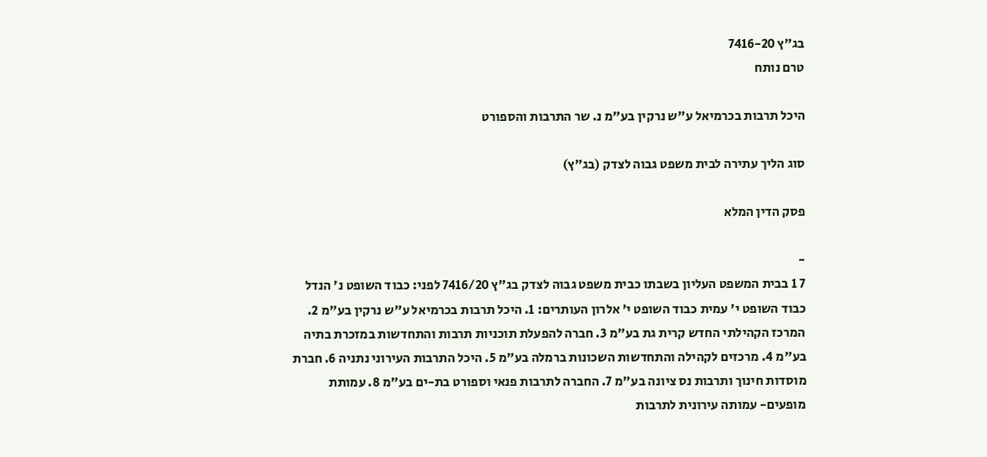בג"ץ 7416-20
טרם נותח

היכל תרבות בכרמיאל ע"ש נרקין בע"מ נ. שר התרבות והספורט

סוג הליך עתירה לבית משפט גבוה לצדק (בג"ץ)

פסק הדין המלא

-
7 1 בבית המשפט העליון בשבתו כבית משפט גבוה לצדק בג"ץ 7416/20 לפני: כבוד השופט נ' הנדל כבוד השופט י' עמית כבוד השופט י' אלרון העותרים: 1. היכל תרבות בכרמיאל ע"ש נרקין בע"מ 2. המרכז הקהילתי החדש קרית גת בע"מ 3. חברה להפעלת תוכניות תרבות והתחדשות במזכרת בתיה בע"מ 4. מרכזים לקהילה והתחדשות השכונות ברמלה בע"מ 5. היכל התרבות העירוני נתניה 6. חברת מוסדות חינוך ותרבות נס ציונה בע"מ 7. החברה לתרבות פנאי וספורט בת-ים בע"מ 8. עמותת מופעים- עמותה עירונית לתרבות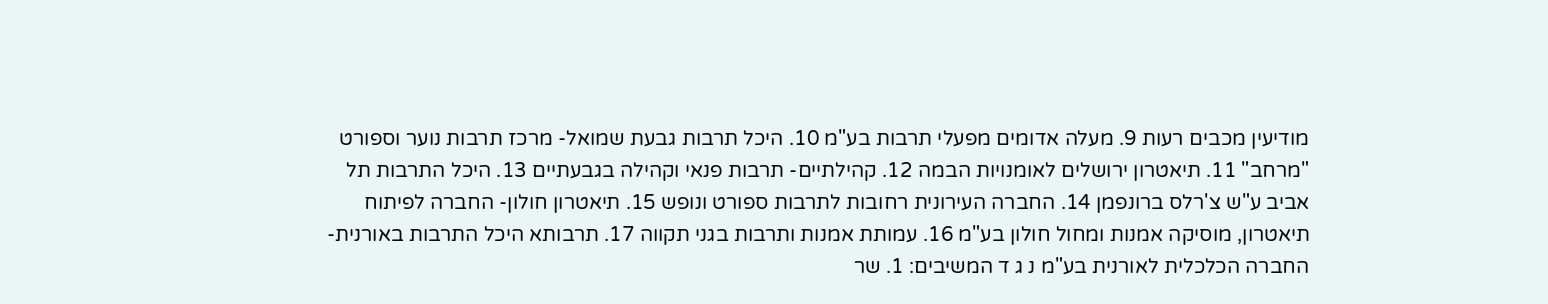מודיעין מכבים רעות 9. מעלה אדומים מפעלי תרבות בע"מ 10. היכל תרבות גבעת שמואל- מרכז תרבות נוער וספורט "מרחב" 11. תיאטרון ירושלים לאומנויות הבמה 12. קהילתיים- תרבות פנאי וקהילה בגבעתיים 13. היכל התרבות תל אביב ע"ש צ'רלס ברונפמן 14. החברה העירונית רחובות לתרבות ספורט ונופש 15. תיאטרון חולון- החברה לפיתוח תיאטרון, מוסיקה אמנות ומחול חולון בע"מ 16. עמותת אמנות ותרבות בגני תקווה 17. תרבותא היכל התרבות באורנית- החברה הכלכלית לאורנית בע"מ נ ג ד המשיבים: 1. שר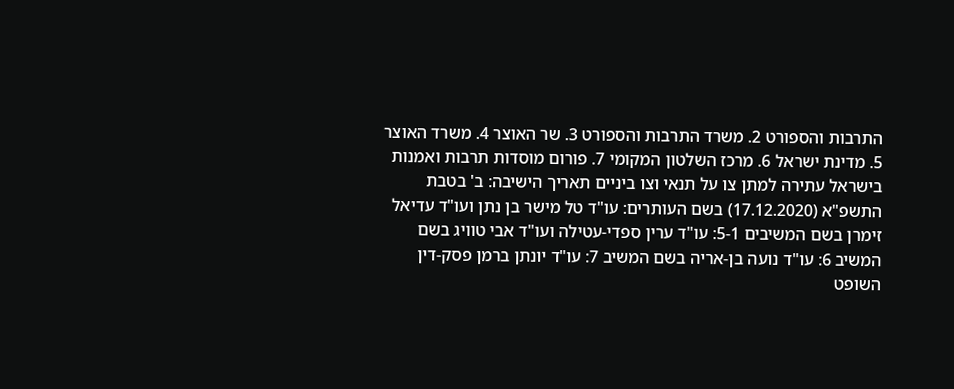התרבות והספורט 2. משרד התרבות והספורט 3. שר האוצר 4. משרד האוצר 5. מדינת ישראל 6. מרכז השלטון המקומי 7. פורום מוסדות תרבות ואמנות בישראל עתירה למתן צו על תנאי וצו ביניים תאריך הישיבה: ב' בטבת התשפ"א (17.12.2020) בשם העותרים: עו"ד טל מישר בן נתן ועו"ד עדיאל זימרן בשם המשיבים 5-1: עו"ד ערין ספדי-עטילה ועו"ד אבי טוויג בשם המשיב 6: עו"ד נועה בן-אריה בשם המשיב 7: עו"ד יונתן ברמן פסק-דין השופט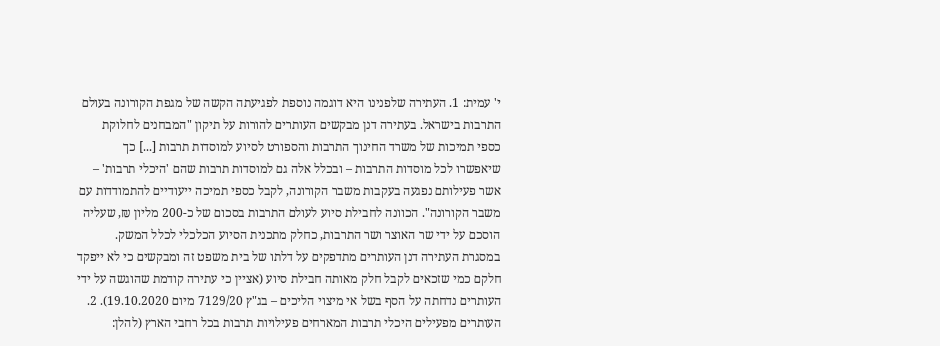י' עמית: 1. העתירה שלפנינו היא דוגמה נוספת לפגיעתה הקשה של מגפת הקורונה בעולם התרבות בישראל. בעתירה דנן מבקשים העותרים להורות על תיקון "המבחנים לחלוקת כספי תמיכות של משרד החינוך התרבות והספורט לסיוע למוסדות תרבות [...] כך שיאפשרו לכל מוסדות התרבות – ובכלל אלה גם למוסדות תרבות שהם 'היכלי תרבות' – אשר פעילותם נפגעה בעקבות משבר הקורונה, לקבל כספי תמיכה ייעודיים להתמודדות עם משבר הקורונה". הכוונה לחבילת סיוע לעולם התרבות בסכום של כ-200 מליון ₪, שעליה הוסכם על ידי שר האוצר ושר התרבות, כחלק מתכנית הסיוע הכלכלי לכלל המשק. במסגרת העתירה דנן העותרים מתדפקים על דלתו של בית משפט זה ומבקשים כי לא ייפקד חלקם כמי שזכאים לקבל חלק מאותה חבילת סיוע (אציין כי עתירה קודמת שהוגשה על ידי העותרים נדחתה על הסף בשל אי מיצוי הליכים – בג"ץ 7129/20 מיום 19.10.2020). 2. העותרים מפעילים היכלי תרבות המארחים פעילויות תרבות בכל רחבי הארץ (להלן: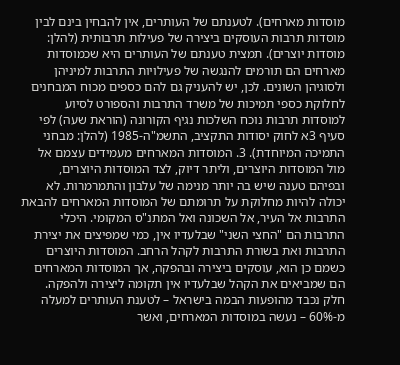מוסדות מארחים). לטענתם של העותרים, אין להבחין בינם לבין מוסדות תרבות העוסקים ביצירה של פעילות תרבותית (להלן: מוסדות יוצרים). תמצית טענתם של העותרים היא שכמוסדות מארחים הם תורמים להנגשה של פעילויות התרבות למיניהן ולסוגיהן השונים. לכן, יש להעניק גם להם כספים מכוח המבחנים לחלוקת כספי תמיכות של משרד התרבות והספורט לסיוע למוסדות תרבות נוכח השלכות נגיף הקורונה (הוראת שעה) לפי סעיף 3א לחוק יסודות התקציב, התשמ"ה-1985 (להלן: מבחני התמיכה המיוחדת). 3. המוסדות המארחים מעמידים עצמם אל מול המוסדות היוצרים, וליתר דיוק, לצד המוסדות היוצרים, ובפיהם טענה שיש בה יותר מנימה של עלבון והתמרמרות. לא יכולה להיות מחלוקת על תרומתם של המוסדות המארחים להבאת התרבות אל העיר, אל השכונה ואל המתנ"ס המקומי. היכלי התרבות הם "החצי השני" שבלעדיו אין, כמי שמפיצים את יצירת התרבות ואת בשורת התרבות לקהל הרחב. המוסדות היוצרים כשמם כן הוא, עוסקים ביצירה ובהפקה, אך המוסדות המארחים הם שמביאים את הקהל שבלעדיו אין תקומה ליצירה ולהפקה. חלק נכבד מהופעות הבמה בישראל – לטענת העותרים למעלה מ-60% – נעשה במוסדות המארחים, ואשר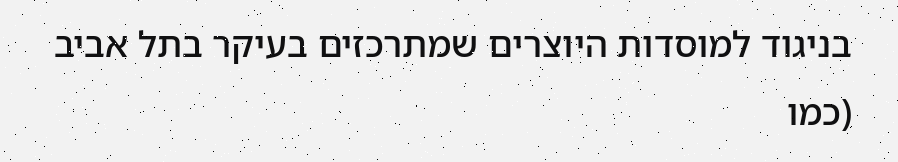בניגוד למוסדות היוצרים שמתרכזים בעיקר בתל אביב (כמו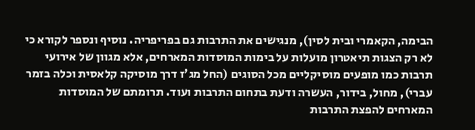הבימה, הקאמרי ובית לסין), מנגישים את התרבות גם בפריפריה. נוסיף ונספר לקורא כי לא רק הצגות תיאטרון מועלות על בימות המוסדות המארחים, אלא מגוון של אירועי תרבות כמו מופעים מוסיקליים מכל הסוגים (החל מג'ז דרך מוסיקה קלאסית וכלה בזמר עברי), מחול, בידור, העשרה ודעת בתחום התרבות ועוד. תרומתם של המוסדות המארחים להפצת התרבות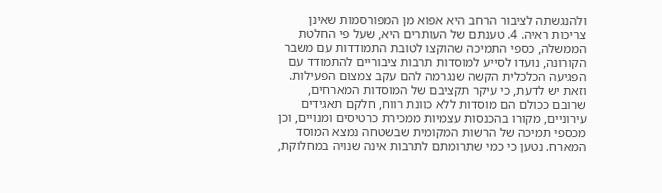ולהנגשתה לציבור הרחב היא אפוא מן המפורסמות שאינן צריכות ראיה. 4. טענתם של העותרים היא, שעל פי החלטת הממשלה, כספי התמיכה שהוקצו לטובת התמודדות עם משבר הקורונה, נועדו לסייע למוסדות תרבות ציבוריים להתמודד עם הפגיעה הכלכלית הקשה שנגרמה להם עקב צמצום הפעילות. וזאת יש לדעת, כי עיקר תקציבם של המוסדות המארחים, שרובם ככולם הם מוסדות ללא כוונת רווח, חלקם תאגידים עירוניים, מקורו בהכנסות עצמיות ממכירת כרטיסים ומנויים, וכן מכספי תמיכה של הרשות המקומית שבשטחה נמצא המוסד המארח. נטען כי כמי שתרומתם לתרבות אינה שנויה במחלוקת,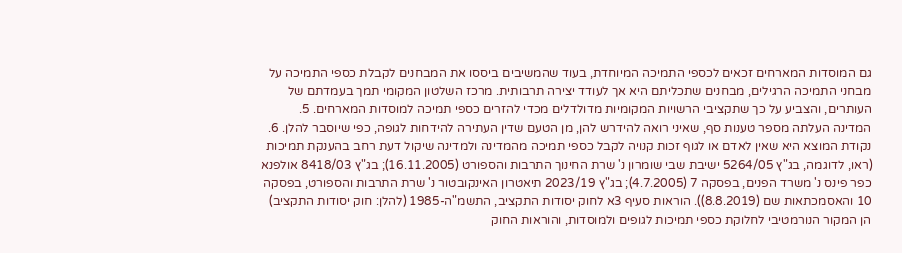גם המוסדות המארחים זכאים לכספי התמיכה המיוחדת, בעוד שהמשיבים ביססו את המבחנים לקבלת כספי התמיכה על מבחני התמיכה הרגילים, מבחנים שתכליתם היא אך לעודד יצירה תרבותית. מרכז השלטון המקומי תמך בעמדתם של העותרים, והצביע על כך שתקציבי הרשויות המקומיות מדולדלים מכדי להזרים כספי תמיכה למוסדות המארחים. 5. המדינה העלתה מספר טענות סף, שאיני רואה להידרש להן, מן הטעם שדין העתירה להידחות לגופה, כפי שיוסבר להלן. 6. נקודת המוצא היא שאין לאדם או לגוף זכות קנויה לקבל כספי תמיכה מהמדינה ולמדינה שיקול דעת רחב בהענקת תמיכות (ראו, לדוגמה, בג"ץ 5264/05 ישיבת שבי שומרון נ' שרת החינוך התרבות והספורט (16.11.2005); בג"ץ 8418/03 אולפנא כפר פינס נ' משרד הפנים, בפסקה 7 (4.7.2005); בג"ץ 2023/19 תיאטרון האינקובטור נ' שרת התרבות והספורט, בפסקה 10 והאסמכתאות שם (8.8.2019)). הוראות סעיף 3א לחוק יסודות התקציב, התשמ"ה-1985 (להלן: חוק יסודות התקציב) הן המקור הנורמטיבי לחלוקת כספי תמיכות לגופים ולמוסדות, והוראות החוק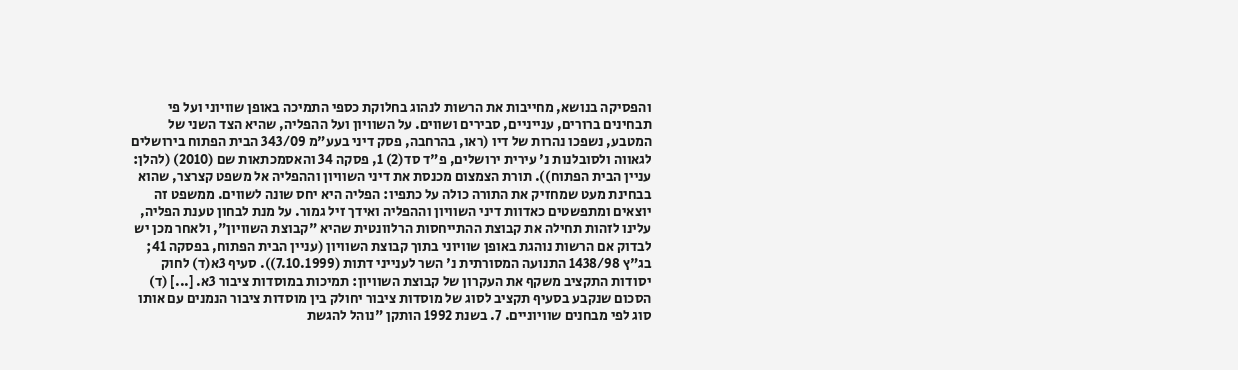והפסיקה בנושא, מחייבות את הרשות לנהוג בחלוקת כספי התמיכה באופן שוויוני ועל פי תבחינים ברורים, ענייניים, סבירים ושווים. על השוויון ועל ההפליה, שהיא הצד השני של המטבע, נשפכו נהרות של דיו (ראו, בהרחבה, פסק דיני בעע"מ 343/09 הבית הפתוח בירושלים לגאווה ולסובלנות נ' עירית ירושלים, פ"ד סד(2) 1, פסקה 34 והאסמכתאות שם (2010) (להלן: עניין הבית הפתוח)). תורת הצמצום מכנסת את דיני השוויון וההפליה אל משפט קצרצר, שהוא בבחינת מעט שמחזיק את התורה כולה על כתפיו: הפליה היא יחס שונה לשווים. ממשפט זה יוצאים ומתפשטים כאדוות דיני השוויון וההפליה ואידך זיל גמור. על מנת לבחון טענת הפליה, עלינו לזהות תחילה את קבוצת ההתייחסות הרלוונטית שהיא "קבוצת השוויון", ולאחר מכן יש לבדוק אם הרשות נוהגת באופן שוויוני בתוך קבוצת השוויון (עניין הבית הפתוח, בפסקה 41; בג"ץ 1438/98 התנועה המסורתית נ' השר לענייני דתות (7.10.1999)). סעיף 3א(ד) לחוק יסודות התקציב משקף את העקרון של קבוצת השוויון: תמיכות במוסדות ציבור 3א. [...] (ד) הסכום שנקבע בסעיף תקציב לסוג של מוסדות ציבור יחולק בין מוסדות ציבור הנמנים עם אותו סוג לפי מבחנים שוויוניים. 7. בשנת 1992 הותקן "נוהל להגשת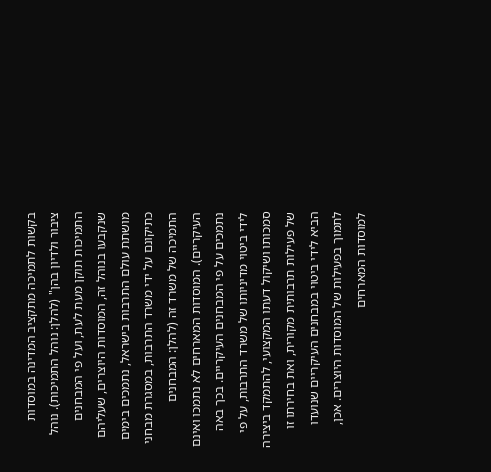בקשות לתמיכה מתקציב המדינה במוסדות ציבור ולדיון בהן" (להלן: נוהל התמיכות). נוהל התמיכות תוקן מעת לעת, ועל פי המבחנים שנקבעו בנוהל זה, המוסדות היוצרים, שעליהם מושתת עולם התרבות בישראל, נתמכים בימים כתיקונם על ידי משרד התרבות, במסגרת מבחני התמיכה של משרד זה (להלן: המבחנים העיקריים). המוסדות המארחים לא נתמכו ואינם נתמכים על פי המבחנים העיקריים. בכך באה לידי ביטוי מדיניותו של משרד התרבות, על פי סמכותו ושיקול דעתו המקצועי, להתמקד ביצירה של פעילות תרבותית מקורית, ואת בחירתו זו הביא לידי ביטוי במבחנים העיקריים שנועדו לתמוך בפעילות של המוסדות היוצרים. אכן, למוסדות המארחים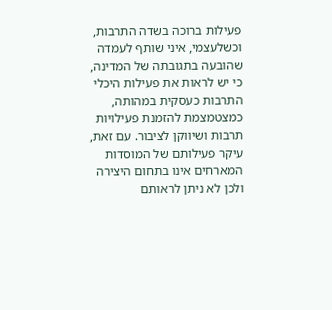פעילות ברוכה בשדה התרבות, וכשלעצמי, איני שותף לעמדה שהובעה בתגובתה של המדינה, כי יש לראות את פעילות היכלי התרבות כעסקית במהותה, כמצטמצמת להזמנת פעילויות תרבות ושיווקן לציבור. עם זאת, עיקר פעילותם של המוסדות המארחים אינו בתחום היצירה ולכן לא ניתן לראותם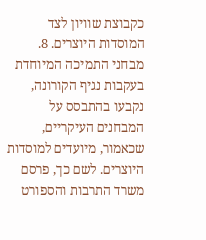כקבוצת שוויון לצד המוסדות היוצרים. 8. מבחני התמיכה המיוחדת בעקבות נגיף הקורונה, נקבעו בהתבסס על המבחנים העיקריים, שכאמור, מיועדים למוסדות היוצרים. לשם כך, פרסם משרד התרבות והספורט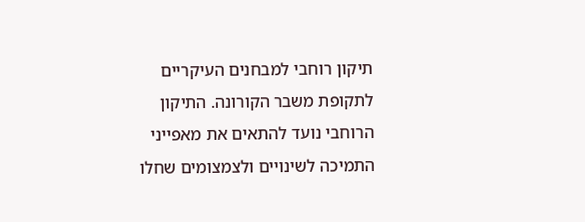תיקון רוחבי למבחנים העיקריים לתקופת משבר הקורונה. התיקון הרוחבי נועד להתאים את מאפייני התמיכה לשינויים ולצמצומים שחלו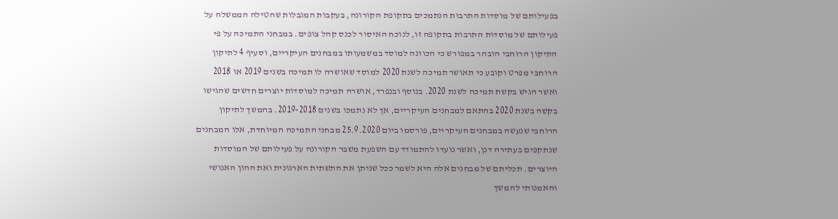בפעילותם של מוסדות התרבות הנתמכים בתקופת הקורונה, בעקבות המגבלות שהטילה הממשלה על פעילותם של מוסדות התרבות בתקופה זו, לנוכח האיסור לכנס קהל צופים. במבחני התמיכה על פי התיקון הרוחבי הובהר במפורש כי הכוונה למוסד במשמעותו במבחנים העיקריים, וסעיף 4 לתיקון הרוחבי מפרט וקובע כי תאושר תמיכה לשנת 2020 למוסד שאושרה לו תמיכה בשנים 2019 או 2018 ואשר הגיש בקשת תמיכה לשנת 2020. בנוסף ובנפרד, אושרה תמיכה למוסדות יוצרים חדשים שהגישו בקשה בשנת 2020 בהתאם למבחנים העיקריים, אך לא נתמכו בשנים 2019-2018. בהמשך לתיקון הרוחבי שנעשה במבחנים העיקריים, פורסמו ביום 25.9.2020 מבחני התמיכה המיוחדת, אלו המבחנים שנתקפים בעתירה דנן, ואשר נועדו להתמודד עם השפעת משבר הקורונה על פעילותם של המוסדות היוצרים. תכליתם של מבחנים אלה היא לשמר ככל שניתן את התשתית הארגונית ואת ההון האנושי והאמנותי להמשך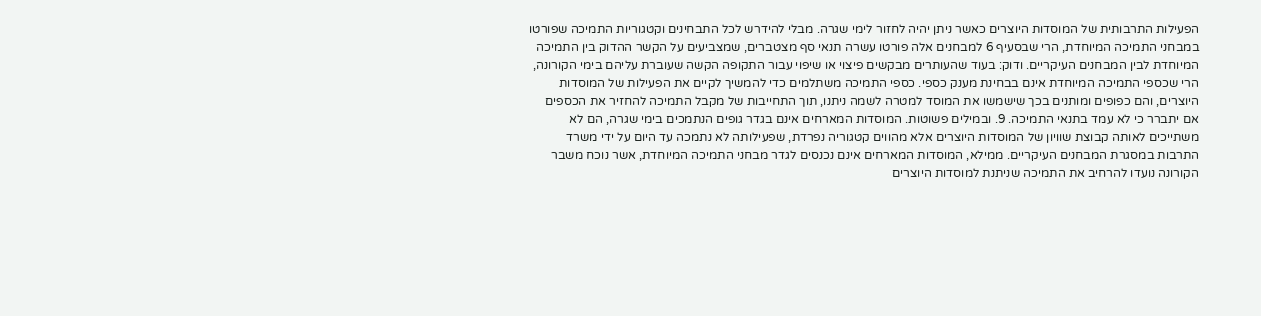הפעילות התרבותית של המוסדות היוצרים כאשר ניתן יהיה לחזור לימי שגרה. מבלי להידרש לכל התבחינים וקטגוריות התמיכה שפורטו במבחני התמיכה המיוחדת, הרי שבסעיף 6 למבחנים אלה פורטו עשרה תנאי סף מצטברים, שמצביעים על הקשר ההדוק בין התמיכה המיוחדת לבין המבחנים העיקריים. ודוק: בעוד שהעותרים מבקשים פיצוי או שיפוי עבור התקופה הקשה שעוברת עליהם בימי הקורונה, הרי שכספי התמיכה המיוחדת אינם בבחינת מענק כספי. כספי התמיכה משתלמים כדי להמשיך לקיים את הפעילות של המוסדות היוצרים, והם כפופים ומותנים בכך שישמשו את המוסד למטרה לשמה ניתנו, תוך התחייבות של מקבל התמיכה להחזיר את הכספים אם יתברר כי לא עמד בתנאי התמיכה. 9. ובמילים פשוטות. המוסדות המארחים אינם בגדר גופים הנתמכים בימי שגרה, הם לא משתייכים לאותה קבוצת שוויון של המוסדות היוצרים אלא מהווים קטגוריה נפרדת, שפעילותה לא נתמכה עד היום על ידי משרד התרבות במסגרת המבחנים העיקריים. ממילא, המוסדות המארחים אינם נכנסים לגדר מבחני התמיכה המיוחדת, אשר נוכח משבר הקורונה נועדו להרחיב את התמיכה שניתנת למוסדות היוצרים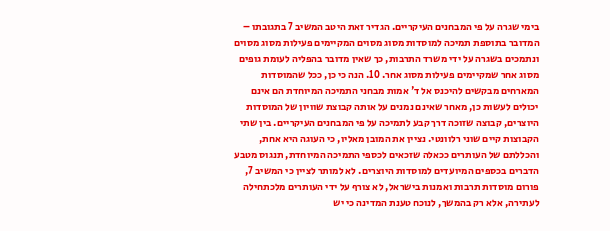בימי שגרה על פי המבחנים העיקריים. הגדיר זאת היטב המשיב 7 בתגובתו – המדובר בתוספת תמיכה למוסדות מסוג מסוים המקיימים פעילות מסוג מסוים ונתמכים בשגרה על ידי משרד התרבות, כך שאין מדובר בהפליה לעומת גופים מסוג אחר שמקיימים פעילות מסוג אחר. 10. הנה כי כן, ככל שהמוסדות המארחים מבקשים להיכנס אל ד' אמות מבחני התמיכה המיוחדת הם אינם יכולים לעשות כן, מאחר שאינם נמנים על אותה קבוצת שוויון של המוסדות היוצרים, קבוצה שזוכה דרך קבע לתמיכה על פי המבחנים העיקריים. בין שתי הקבוצות קיים שוני רלוונטי. נציין את המובן מאליו, כי העוגה היא אחת, והכללתם של העותרים ככאלה שזכאים לכספי התמיכה המיוחדת, תנגוס מטבע הדברים בכספים המיועדים למוסדות היוצרים. לא למותר לציין כי המשיב 7, פורום מוסדות תרבות ואמנות בישראל, לא צורף על ידי העותרים מלכתחילה לעתירה, אלא רק בהמשך, לנוכח טענת המדינה כי יש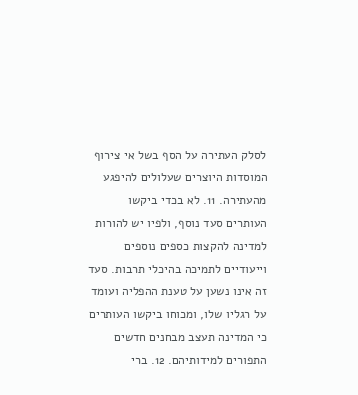לסלק העתירה על הסף בשל אי צירוף המוסדות היוצרים שעלולים להיפגע מהעתירה. 11. לא בכדי ביקשו העותרים סעד נוסף, ולפיו יש להורות למדינה להקצות כספים נוספים וייעודיים לתמיכה בהיכלי תרבות. סעד זה אינו נשען על טענת ההפליה ועומד על רגליו שלו, ומכוחו ביקשו העותרים כי המדינה תעצב מבחנים חדשים התפורים למידותיהם. 12. ברי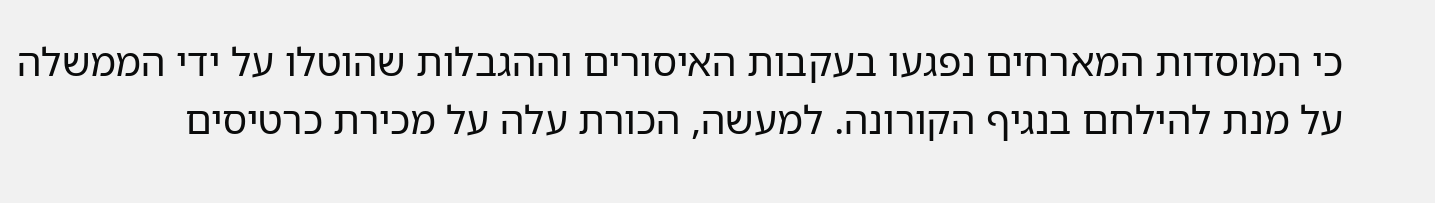כי המוסדות המארחים נפגעו בעקבות האיסורים וההגבלות שהוטלו על ידי הממשלה על מנת להילחם בנגיף הקורונה. למעשה, הכורת עלה על מכירת כרטיסים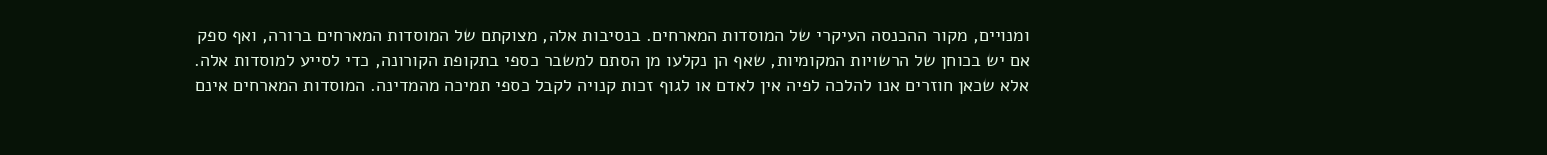ומנויים, מקור ההכנסה העיקרי של המוסדות המארחים. בנסיבות אלה, מצוקתם של המוסדות המארחים ברורה, ואף ספק אם יש בכוחן של הרשויות המקומיות, שאף הן נקלעו מן הסתם למשבר כספי בתקופת הקורונה, כדי לסייע למוסדות אלה. אלא שכאן חוזרים אנו להלכה לפיה אין לאדם או לגוף זכות קנויה לקבל כספי תמיכה מהמדינה. המוסדות המארחים אינם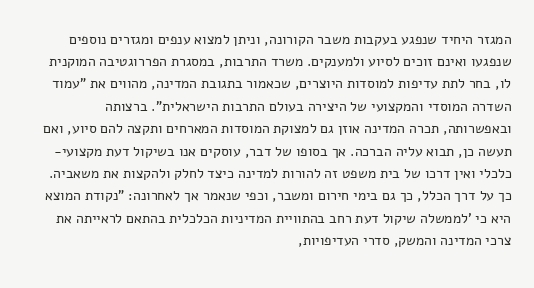המגזר היחיד שנפגע בעקבות משבר הקורונה, וניתן למצוא ענפים ומגזרים נוספים שנפגעו ואינם זוכים לסיוע ולמענקים. משרד התרבות, במסגרת הפררוגטיבה המוקנית לו, בחר לתת עדיפות למוסדות היוצרים, שכאמור בתגובת המדינה, מהווים את "עמוד השדרה המוסדי והמקצועי של היצירה בעולם התרבות הישראלית". ברצותה ובאפשרותה, תכרה המדינה אוזן גם למצוקת המוסדות המארחים ותקצה להם סיוע, ואם תעשה כן, תבוא עליה הברכה. אך בסופו של דבר, עוסקים אנו בשיקול דעת מקצועי-כלכלי ואין דרכו של בית משפט זה להורות למדינה כיצד לחלק ולהקצות את משאביה. כך על דרך הכלל, כך גם בימי חירום ומשבר, וכפי שנאמר אך לאחרונה: "נקודת המוצא היא כי 'לממשלה שיקול דעת רחב בהתוויית המדיניות הכלכלית בהתאם לראייתה את צרכי המדינה והמשק, סדרי העדיפויות,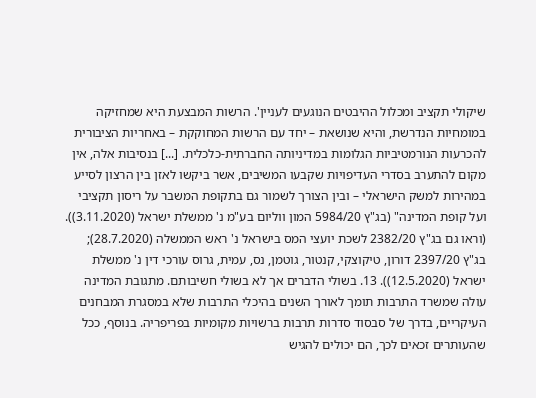שיקולי תקציב ומכלול ההיבטים הנוגעים לעניין'. הרשות המבצעת היא שמחזיקה במומחיות הנדרשת, והיא שנושאת – יחד עם הרשות המחוקקת – באחריות הציבורית להכרעות הנורמטיביות הגלומות במדיניותה החברתית-כלכלית. [...] בנסיבות אלה, אין מקום להתערב בסדרי העדיפויות שקבעו המשיבים, אשר ביקשו לאזן בין הרצון לסייע במהירות למשק הישראלי – ובין הצורך לשמור גם בתקופת המשבר על ריסון תקציבי ועל קופת המדינה" (בג"ץ 5984/20 המון ווליום בע"מ נ' ממשלת ישראל (3.11.2020)). (וראו גם בג"ץ 2382/20 לשכת יועצי המס בישראל נ' ראש הממשלה (28.7.2020); בג"ץ 2397/20 דורון, טיקוצקי, קנטור, גוטמן, נס, עמית, גרוס עורכי דין נ' ממשלת ישראל (12.5.2020)). 13. בשולי הדברים אך לא בשולי חשיבותם. מתגובת המדינה עולה שמשרד התרבות תומך לאורך השנים בהיכלי התרבות שלא במסגרת המבחנים העיקריים, בדרך של סבסוד סדרות תרבות ברשויות מקומיות בפריפריה. בנוסף, ככל שהעותרים זכאים לכך, הם יכולים להגיש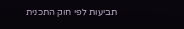תביעות לפי חוק התכנית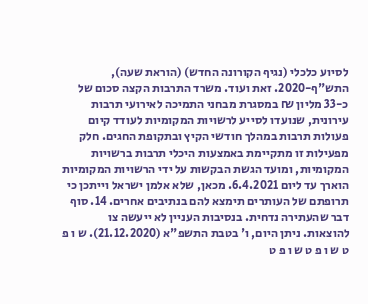לסיוע כלכלי (נגיף הקורונה החדש) (הוראת שעה), התש"ף-2020. זאת ועוד. משרד התרבות הקצה סכום של כ-33 מליון ₪ במסגרת מבחני התמיכה לאירועי תרבות עירונית, שנועדו לסייע לרשויות המקומיות לעודד קיום פעולות תרבות במהלך חודשי הקיץ ובתקופת החגים. חלק מפעילות זו מתקיימת באמצעות היכלי תרבות ברשויות המקומיות, ומועד הגשת הבקשות על ידי הרשויות המקומיות הוארך עד ליום 6.4.2021. מכאן, שלא אלמן ישראל וייתכן כי תרופתם של העותרים תימצא להם בנתיבים אחרים. 14. סוף דבר שהעתירה נדחית. בנסיבות העניין לא ייעשה צו להוצאות. ניתן היום, ו' בטבת התשפ"א (21.12.2020). ש ו פ ט ש ו פ ט ש ו פ ט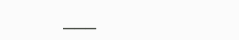___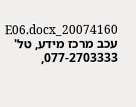20074160_E06.docx עכב מרכז מידע, טל' 077-2703333,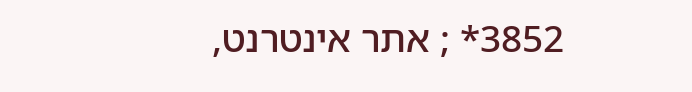3852* ; אתר אינטרנט,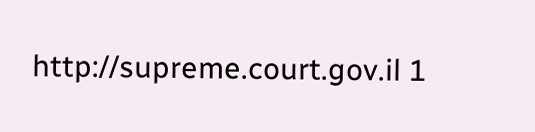http://supreme.court.gov.il 1